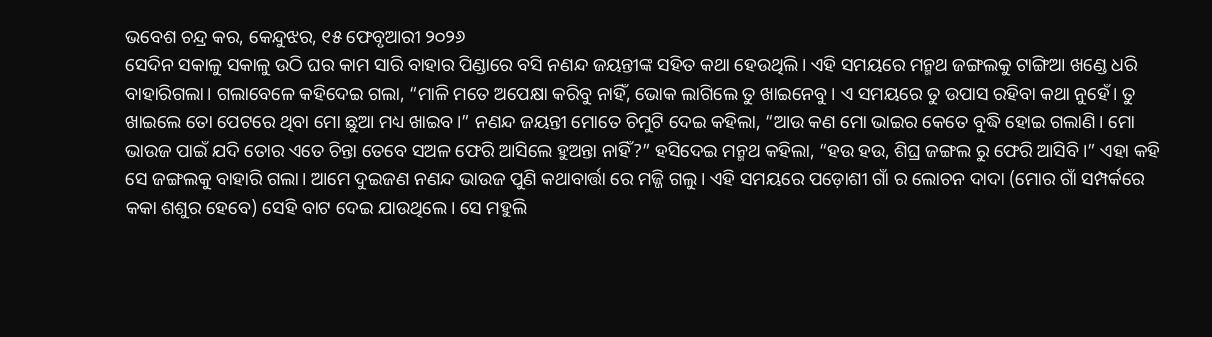ଭବେଶ ଚନ୍ଦ୍ର କର, କେନ୍ଦୁଝର, ୧୫ ଫେବୃଆରୀ ୨୦୨୬
ସେଦିନ ସକାଳୁ ସକାଳୁ ଉଠି ଘର କାମ ସାରି ବାହାର ପିଣ୍ଡାରେ ବସି ନଣନ୍ଦ ଜୟନ୍ତୀଙ୍କ ସହିତ କଥା ହେଉଥିଲି। ଏହି ସମୟରେ ମନ୍ମଥ ଜଙ୍ଗଲକୁ ଟାଙ୍ଗିଆ ଖଣ୍ଡେ ଧରି ବାହାରିଗଲା। ଗଲାବେଳେ କହିଦେଇ ଗଲା, “ମାଳି ମତେ ଅପେକ୍ଷା କରିବୁ ନାହିଁ, ଭୋକ ଲାଗିଲେ ତୁ ଖାଇନେବୁ। ଏ ସମୟରେ ତୁ ଉପାସ ରହିବା କଥା ନୁହେଁ। ତୁ ଖାଇଲେ ତୋ ପେଟରେ ଥିବା ମୋ ଛୁଆ ମଧ୍ୟ ଖାଇବ।” ନଣନ୍ଦ ଜୟନ୍ତୀ ମୋତେ ଚିମୁଟି ଦେଇ କହିଲା, “ଆଉ କଣ ମୋ ଭାଇର କେତେ ବୁଦ୍ଧି ହୋଇ ଗଲାଣି। ମୋ ଭାଉଜ ପାଇଁ ଯଦି ତୋର ଏତେ ଚିନ୍ତା ତେବେ ସଅଳ ଫେରି ଆସିଲେ ହୁଅନ୍ତା ନାହିଁ?” ହସିଦେଇ ମନ୍ମଥ କହିଲା, “ହଉ ହଉ, ଶିଘ୍ର ଜଙ୍ଗଲ ରୁ ଫେରି ଆସିବି।” ଏହା କହି ସେ ଜଙ୍ଗଲକୁ ବାହାରି ଗଲା। ଆମେ ଦୁଇଜଣ ନଣନ୍ଦ ଭାଉଜ ପୁଣି କଥାବାର୍ତ୍ତା ରେ ମଜ୍ଜି ଗଲୁ। ଏହି ସମୟରେ ପଡ଼ୋଶୀ ଗାଁ ର ଲୋଚନ ଦାଦା (ମୋର ଗାଁ ସମ୍ପର୍କରେ କକା ଶଶୁର ହେବେ) ସେହି ବାଟ ଦେଇ ଯାଉଥିଲେ। ସେ ମହୁଲି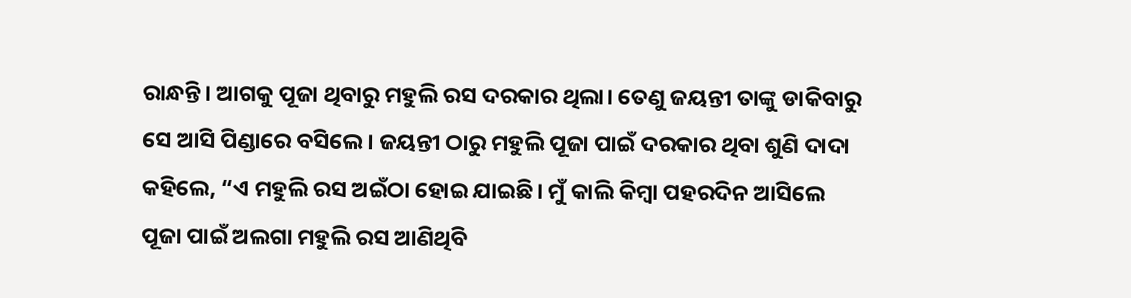ରାନ୍ଧନ୍ତି। ଆଗକୁ ପୂଜା ଥିବାରୁ ମହୁଲି ରସ ଦରକାର ଥିଲା। ତେଣୁ ଜୟନ୍ତୀ ତାଙ୍କୁ ଡାକିବାରୁ ସେ ଆସି ପିଣ୍ଡାରେ ବସିଲେ। ଜୟନ୍ତୀ ଠାରୁ ମହୁଲି ପୂଜା ପାଇଁ ଦରକାର ଥିବା ଶୁଣି ଦାଦା କହିଲେ, “ଏ ମହୁଲି ରସ ଅଇଁଠା ହୋଇ ଯାଇଛି। ମୁଁ କାଲି କିମ୍ବା ପହରଦିନ ଆସିଲେ ପୂଜା ପାଇଁ ଅଲଗା ମହୁଲି ରସ ଆଣିଥିବି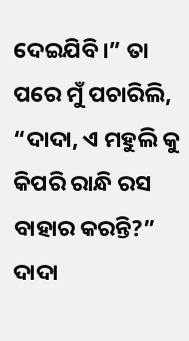ଦେଇଯିବି।” ତା ପରେ ମୁଁ ପଚାରିଲି, “ଦାଦା, ଏ ମହୁଲି କୁ କିପରି ରାନ୍ଧି ରସ ବାହାର କରନ୍ତି?” ଦାଦା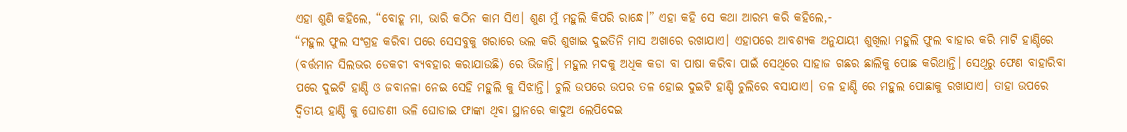ଏହା ଶୁଣି କହିଲେ, “ବୋହୂ ମା, ଭାରି କଠିନ କାମ ସିଏ। ଶୁଣ ମୁଁ ମହୁଲି କିପରି ରାନ୍ଧେ।” ଏହା କହି ସେ କଥା ଆରମ୍ଭ କରି କହିଲେ,-
“ମହୁଲ ଫୁଲ ସଂଗ୍ରହ କରିବା ପରେ ସେସବୁକୁ ଖରାରେ ଭଲ କରି ଶୁଖାଇ ଦୁଇତିନି ମାସ ଅଖାରେ ରଖାଯାଏ। ଏହାପରେ ଆବଶ୍ୟକ ଅନୁଯାୟୀ ଶୁଖିଲା ମହୁଲି ଫୁଲ ବାହାର କରି ମାଟି ହାଣ୍ଡିରେ (ବର୍ତ୍ତମାନ ସିଲଭର ଡେକଚୀ ବ୍ୟବହାର କରାଯାଉଛି) ରେ ଭିଜାନ୍ତି। ମହୁଲ ମଦକୁ ଅଧିକ କଡା ବା ପାଷା କରିବା ପାଇଁ ସେଥିରେ ସାହାଜ ଗଛର ଛାଲିକୁ ପୋଛ କରିଥାନ୍ତି। ସେଥିରୁ ଫେଣ ବାହାରିବା ପରେ ଦୁଇଟି ହାଣ୍ଡି ଓ ଜବାନଳା ନେଇ ସେହି ମହୁଲି କୁ ସିଝାନ୍ତି। ଚୁଲି ଉପରେ ଉପର ତଳ ହୋଇ ଦୁଇଟି ହାଣ୍ଡି ଚୁଲିରେ ବସାଯାଏ। ତଳ ହାଣ୍ଡି ରେ ମହୁଲ ପୋଛାକୁ ରଖାଯାଏ। ତାହା ଉପରେ ଦ୍ବିତୀୟ ହାଣ୍ଡି କୁ ଘୋଡଣୀ ଭଳି ଘୋଡାଇ ଫାଙ୍କା ଥିବା ସ୍ଥାନରେ କାଦୁଅ ଲେପିଦେଇ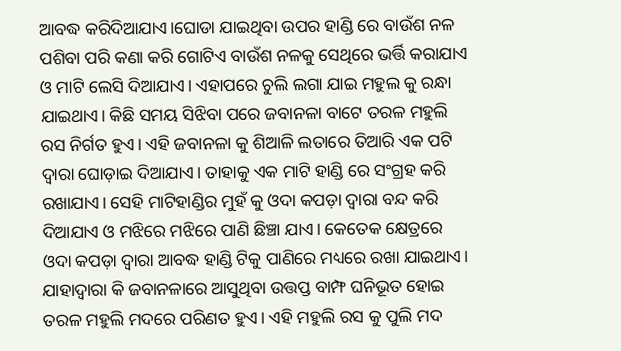ଆବଦ୍ଧ କରିଦିଆଯାଏ।ଘୋଡା ଯାଇଥିବା ଉପର ହାଣ୍ଡି ରେ ବାଉଁଶ ନଳ ପଶିବା ପରି କଣା କରି ଗୋଟିଏ ବାଉଁଶ ନଳକୁ ସେଥିରେ ଭର୍ତ୍ତି କରାଯାଏ ଓ ମାଟି ଲେସି ଦିଆଯାଏ। ଏହାପରେ ଚୁଲି ଲଗା ଯାଇ ମହୁଲ କୁ ରନ୍ଧା ଯାଇଥାଏ। କିଛି ସମୟ ସିଝିବା ପରେ ଜବାନଳା ବାଟେ ତରଳ ମହୁଲି ରସ ନିର୍ଗତ ହୁଏ। ଏହି ଜବାନଳା କୁ ଶିଆଳି ଲତାରେ ତିଆରି ଏକ ପଟି ଦ୍ବାରା ଘୋଡ଼ାଇ ଦିଆଯାଏ। ତାହାକୁ ଏକ ମାଟି ହାଣ୍ଡି ରେ ସଂଗ୍ରହ କରି ରଖାଯାଏ। ସେହି ମାଟିହାଣ୍ଡିର ମୁହଁ କୁ ଓଦା କପଡ଼ା ଦ୍ଵାରା ବନ୍ଦ କରି ଦିଆଯାଏ ଓ ମଝିରେ ମଝିରେ ପାଣି ଛିଞ୍ଚା ଯାଏ। କେତେକ କ୍ଷେତ୍ରରେ ଓଦା କପଡ଼ା ଦ୍ଵାରା ଆବଦ୍ଧ ହାଣ୍ଡି ଟିକୁ ପାଣିରେ ମଧ୍ୟରେ ରଖା ଯାଇଥାଏ। ଯାହାଦ୍ବାରା କି ଜବାନଳାରେ ଆସୁଥିବା ଉତ୍ତପ୍ତ ବାମ୍ଫ ଘନିଭୂତ ହୋଇ ତରଳ ମହୁଲି ମଦରେ ପରିଣତ ହୁଏ। ଏହି ମହୁଲି ରସ କୁ ପୁଲି ମଦ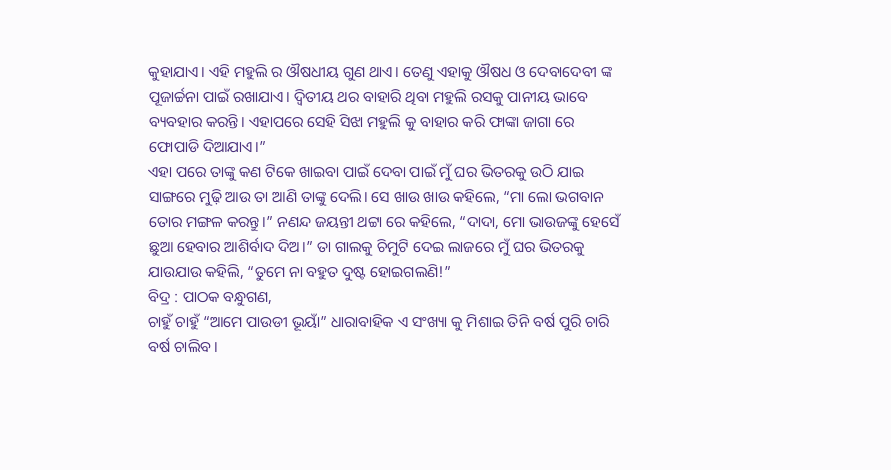କୁହାଯାଏ। ଏହି ମହୁଲି ର ଔଷଧୀୟ ଗୁଣ ଥାଏ। ତେଣୁ ଏହାକୁ ଔଷଧ ଓ ଦେବାଦେବୀ ଙ୍କ ପୂଜାର୍ଚ୍ଚନା ପାଇଁ ରଖାଯାଏ। ଦ୍ବିତୀୟ ଥର ବାହାରି ଥିବା ମହୁଲି ରସକୁ ପାନୀୟ ଭାବେ ବ୍ୟବହାର କରନ୍ତି। ଏହାପରେ ସେହି ସିଝା ମହୁଲି କୁ ବାହାର କରି ଫାଙ୍କା ଜାଗା ରେ ଫୋପାଡି ଦିଆଯାଏ।”
ଏହା ପରେ ତାଙ୍କୁ କଣ ଟିକେ ଖାଇବା ପାଇଁ ଦେବା ପାଇଁ ମୁଁ ଘର ଭିତରକୁ ଉଠି ଯାଇ ସାଙ୍ଗରେ ମୁଢ଼ି ଆଉ ତା ଆଣି ତାଙ୍କୁ ଦେଲି। ସେ ଖାଉ ଖାଉ କହିଲେ, “ମା ଲୋ ଭଗବାନ ତୋର ମଙ୍ଗଳ କରନ୍ତୁ।” ନଣନ୍ଦ ଜୟନ୍ତୀ ଥଟ୍ଟା ରେ କହିଲେ, “ଦାଦା, ମୋ ଭାଉଜଙ୍କୁ ହେସେଁ ଛୁଆ ହେବାର ଆଶିର୍ବାଦ ଦିଅ।” ତା ଗାଲକୁ ଚିମୁଟି ଦେଇ ଲାଜରେ ମୁଁ ଘର ଭିତରକୁ ଯାଉଯାଉ କହିଲି, “ତୁମେ ନା ବହୁତ ଦୁଷ୍ଟ ହୋଇଗଲଣି!”
ବିଦ୍ର : ପାଠକ ବନ୍ଧୁଗଣ,
ଚାହୁଁ ଚାହୁଁ “ଆମେ ପାଉଡୀ ଭୂୟାଁ” ଧାରାବାହିକ ଏ ସଂଖ୍ୟା କୁ ମିଶାଇ ତିନି ବର୍ଷ ପୁରି ଚାରି ବର୍ଷ ଚାଲିବ।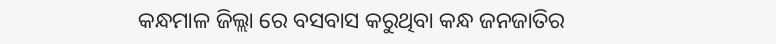କନ୍ଧମାଳ ଜିଲ୍ଲା ରେ ବସବାସ କରୁଥିବା କନ୍ଧ ଜନଜାତିର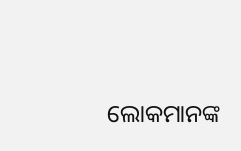ଲୋକମାନଙ୍କ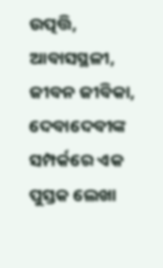ଉତ୍ପତ୍ତି, ଆବାସସ୍ଥଳୀ, ଜୀବନ ଜୀବିକା, ଦେବାଦେବୀଙ୍କ ସମ୍ପର୍କରେ ଏକ ପୁସ୍ତକ ଲେଖା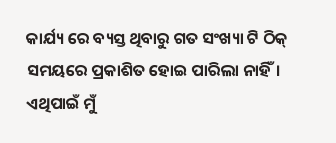କାର୍ଯ୍ୟ ରେ ବ୍ୟସ୍ତ ଥିବାରୁ ଗତ ସଂଖ୍ୟା ଟି ଠିକ୍ ସମୟରେ ପ୍ରକାଶିତ ହୋଇ ପାରିଲା ନାହିଁ। ଏଥିପାଇଁ ମୁଁ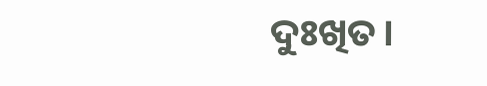ଦୁଃଖିତ।